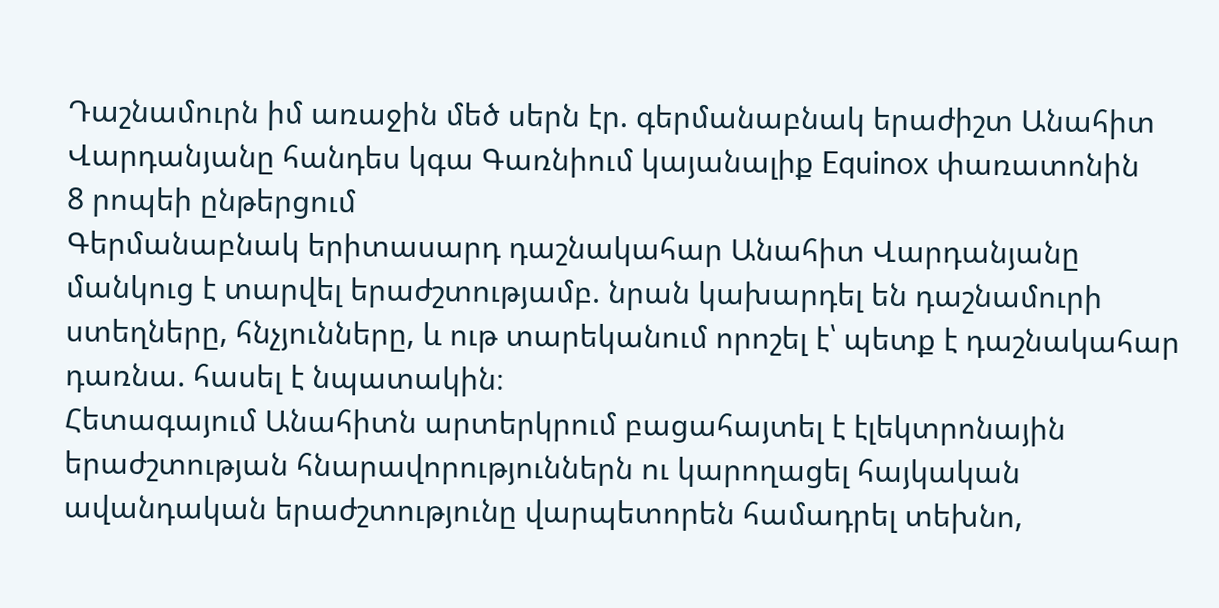Դաշնամուրն իմ առաջին մեծ սերն էր. գերմանաբնակ երաժիշտ Անահիտ Վարդանյանը հանդես կգա Գառնիում կայանալիք Equinox փառատոնին
8 րոպեի ընթերցում
Գերմանաբնակ երիտասարդ դաշնակահար Անահիտ Վարդանյանը մանկուց է տարվել երաժշտությամբ. նրան կախարդել են դաշնամուրի ստեղները, հնչյունները, և ութ տարեկանում որոշել է՝ պետք է դաշնակահար դառնա. հասել է նպատակին։
Հետագայում Անահիտն արտերկրում բացահայտել է էլեկտրոնային երաժշտության հնարավորություններն ու կարողացել հայկական ավանդական երաժշտությունը վարպետորեն համադրել տեխնո,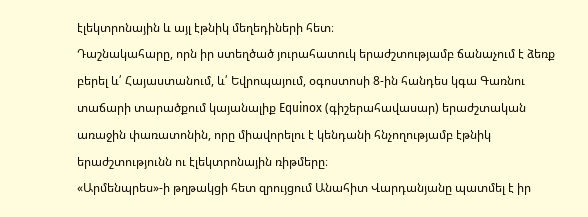էլեկտրոնային և այլ էթնիկ մեղեդիների հետ։
Դաշնակահարը, որն իր ստեղծած յուրահատուկ երաժշտությամբ ճանաչում է ձեռք բերել և՛ Հայաստանում, և՛ Եվրոպայում, օգոստոսի 8-ին հանդես կգա Գառնու տաճարի տարածքում կայանալիք Equinox (գիշերահավասար) երաժշտական առաջին փառատոնին, որը միավորելու է կենդանի հնչողությամբ էթնիկ երաժշտությունն ու էլեկտրոնային ռիթմերը։
«Արմենպրես»-ի թղթակցի հետ զրույցում Անահիտ Վարդանյանը պատմել է իր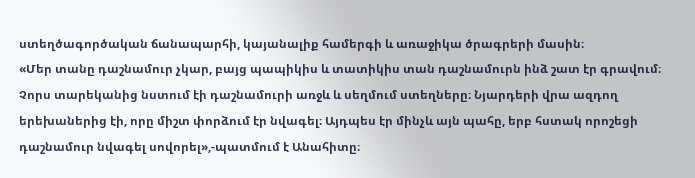ստեղծագործական ճանապարհի, կայանալիք համերգի և առաջիկա ծրագրերի մասին։
«Մեր տանը դաշնամուր չկար, բայց պապիկիս և տատիկիս տան դաշնամուրն ինձ շատ էր գրավում։ Չորս տարեկանից նստում էի դաշնամուրի առջև և սեղմում ստեղները։ Նյարդերի վրա ազդող երեխաներից էի, որը միշտ փորձում էր նվագել։ Այդպես էր մինչև այն պահը, երբ հստակ որոշեցի դաշնամուր նվագել սովորել»,-պատմում է Անահիտը։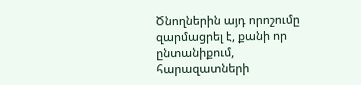Ծնողներին այդ որոշումը զարմացրել է, քանի որ ընտանիքում, հարազատների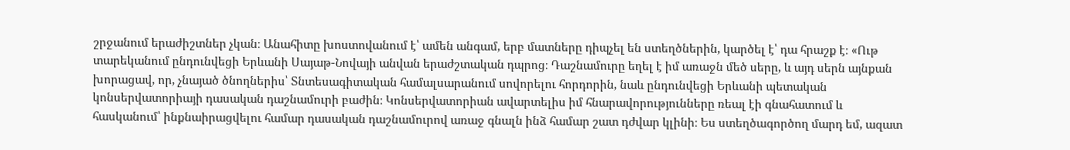շրջանում երաժիշտներ չկան։ Անահիտը խոստովանում է՝ ամեն անգամ, երբ մատները դիպչել են ստեղծներին, կարծել է՝ դա հրաշք է։ «Ութ տարեկանում ընդունվեցի Երևանի Սայաթ-Նովայի անվան երաժշտական դպրոց։ Դաշնամուրը եղել է իմ առաջն մեծ սերը, և այդ սերն այնքան խորացավ, որ, չնայած ծնողներիս՝ Տնտեսագիտական համալսարանում սովորելու հորդորին, նաև ընդունվեցի Երևանի պետական կոնսերվատորիայի դասական դաշնամուրի բաժին։ Կոնսերվատորիան ավարտելիս իմ հնարավորությունները ռեալ էի գնահատում և հասկանում՝ ինքնաիրացվելու համար դասական դաշնամուրով առաջ գնալն ինձ համար շատ դժվար կլինի։ Ես ստեղծագործող մարդ եմ, ազատ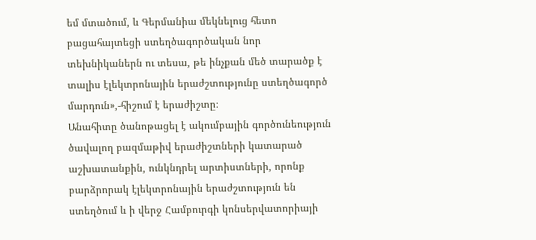եմ մտածում, և Գերմանիա մեկնելուց հետո բացահայտեցի ստեղծագործական նոր տեխնիկաներն ու տեսա, թե ինչքան մեծ տարածք է տալիս էլեկտրոնային երաժշտությունը ստեղծագործ մարդուն»,-հիշում է երաժիշտը։
Անահիտը ծանոթացել է ակումբային գործունեություն ծավալող բազմաթիվ երաժիշտների կատարած աշխատանքին, ունկնդրել արտիստների, որոնք բարձրորակ էլեկտրոնային երաժշտություն են ստեղծում և ի վերջ Համբուրգի կոնսերվատորիայի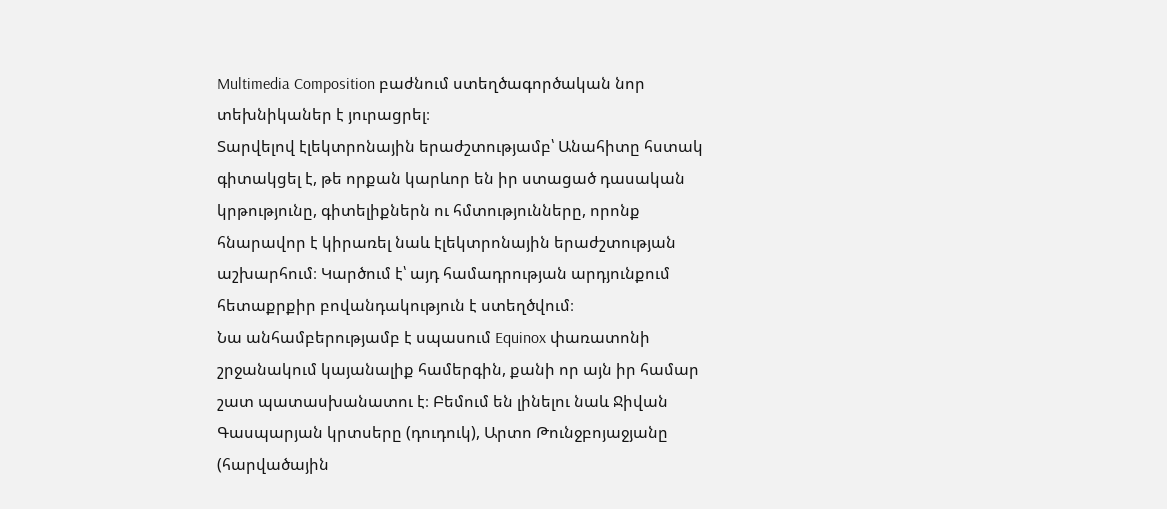Multimedia Composition բաժնում ստեղծագործական նոր տեխնիկաներ է յուրացրել։
Տարվելով էլեկտրոնային երաժշտությամբ՝ Անահիտը հստակ գիտակցել է, թե որքան կարևոր են իր ստացած դասական կրթությունը, գիտելիքներն ու հմտությունները, որոնք հնարավոր է կիրառել նաև էլեկտրոնային երաժշտության աշխարհում։ Կարծում է՝ այդ համադրության արդյունքում հետաքրքիր բովանդակություն է ստեղծվում։
Նա անհամբերությամբ է սպասում Equinox փառատոնի շրջանակում կայանալիք համերգին, քանի որ այն իր համար շատ պատասխանատու է։ Բեմում են լինելու նաև Ջիվան Գասպարյան կրտսերը (դուդուկ), Արտո Թունջբոյաջյանը (հարվածային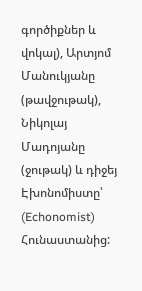գործիքներ և վոկալ), Արտյոմ Մանուկյանը (թավջութակ), Նիկոլայ Մադոյանը (ջութակ) և դիջեյ Էխոնոմիստը՝ (Echonomist) Հունաստանից: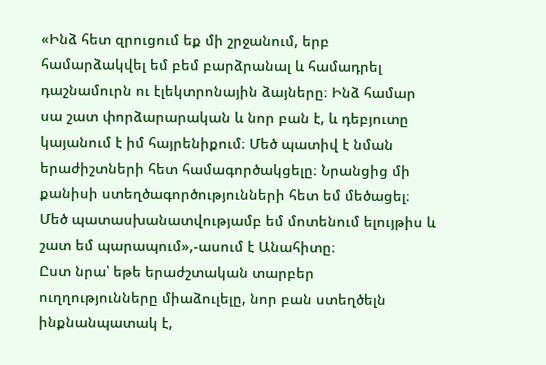«Ինձ հետ զրուցում եք մի շրջանում, երբ համարձակվել եմ բեմ բարձրանալ և համադրել դաշնամուրն ու էլեկտրոնային ձայները։ Ինձ համար սա շատ փորձարարական և նոր բան է, և դեբյուտը կայանում է իմ հայրենիքում։ Մեծ պատիվ է նման երաժիշտների հետ համագործակցելը։ Նրանցից մի քանիսի ստեղծագործությունների հետ եմ մեծացել։ Մեծ պատասխանատվությամբ եմ մոտենում ելույթիս և շատ եմ պարապում»,-ասում է Անահիտը։
Ըստ նրա՝ եթե երաժշտական տարբեր ուղղությունները միաձուլելը, նոր բան ստեղծելն ինքնանպատակ է,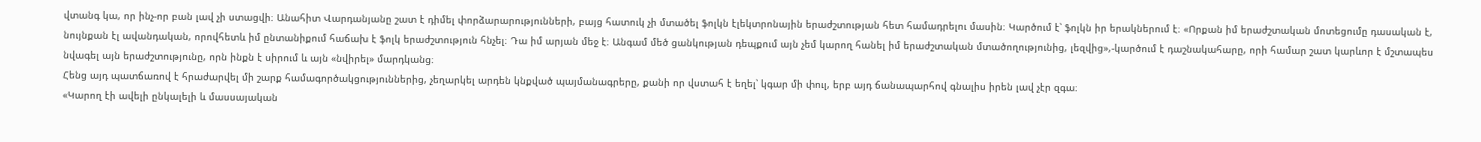վտանգ կա, որ ինչ-որ բան լավ չի ստացվի։ Անահիտ Վարդանյանը շատ է դիմել փորձարարությունների, բայց հատուկ չի մտածել ֆոլկն էլեկտրոնային երաժշտության հետ համադրելու մասին։ Կարծում է՝ ֆոլկն իր երակներում է։ «Որքան իմ երաժշտական մոտեցումը դասական է, նույնքան էլ ավանդական, որովհետև իմ ընտանիքում հաճախ է ֆոլկ երաժշտություն հնչել։ Դա իմ արյան մեջ է։ Անգամ մեծ ցանկության դեպքում այն չեմ կարող հանել իմ երաժշտական մտածողությունից, լեզվից»,-կարծում է դաշնակահարը, որի համար շատ կարևոր է մշտապես նվագել այն երաժշտությունը, որն ինքն է սիրում և այն «նվիրել» մարդկանց։
Հենց այդ պատճառով է հրաժարվել մի շարք համագործակցություններից, չեղարկել արդեն կնքված պայմանագրերը, քանի որ վստահ է եղել՝ կգար մի փուլ, երբ այդ ճանապարհով գնալիս իրեն լավ չէր զգա։
«Կարող էի ավելի ընկալելի և մասսայական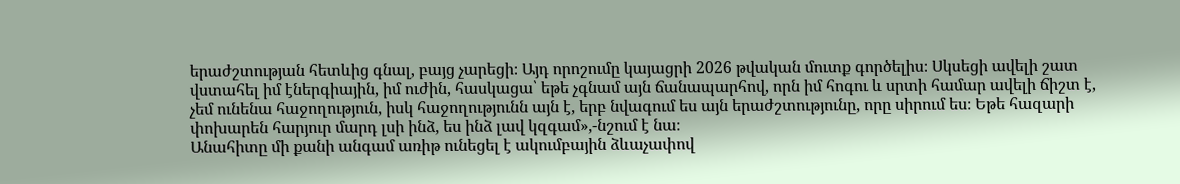երաժշտության հետևից գնալ, բայց չարեցի։ Այդ որոշումը կայացրի 2026 թվական մուտք գործելիս։ Սկսեցի ավելի շատ վստահել իմ էներգիային, իմ ուժին, հասկացա՝ եթե չգնամ այն ճանապարհով, որն իմ հոգու և սրտի համար ավելի ճիշտ է, չեմ ունենա հաջողություն, իսկ հաջողությունն այն է, երբ նվագում ես այն երաժշտությունը, որը սիրում ես։ Եթե հազարի փոխարեն հարյուր մարդ լսի ինձ, ես ինձ լավ կզգամ»,-նշում է նա։
Անահիտը մի քանի անգամ առիթ ունեցել է ակումբային ձևաչափով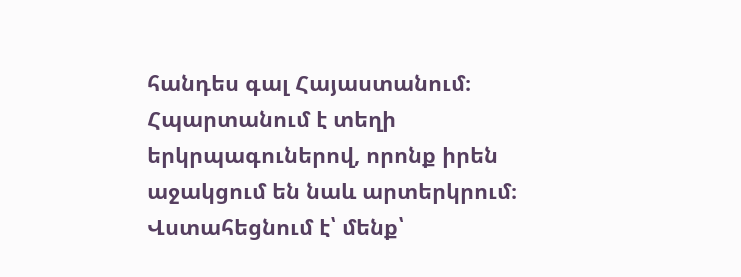հանդես գալ Հայաստանում։ Հպարտանում է տեղի երկրպագուներով, որոնք իրեն աջակցում են նաև արտերկրում։ Վստահեցնում է՝ մենք՝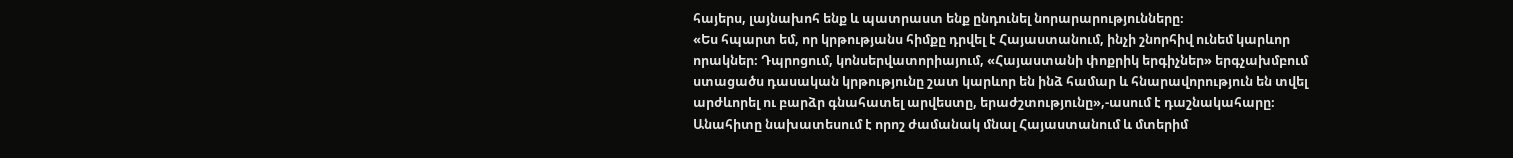հայերս, լայնախոհ ենք և պատրաստ ենք ընդունել նորարարությունները։
«Ես հպարտ եմ, որ կրթությանս հիմքը դրվել է Հայաստանում, ինչի շնորհիվ ունեմ կարևոր որակներ։ Դպրոցում, կոնսերվատորիայում, «Հայաստանի փոքրիկ երգիչներ» երգչախմբում ստացածս դասական կրթությունը շատ կարևոր են ինձ համար և հնարավորություն են տվել արժևորել ու բարձր գնահատել արվեստը, երաժշտությունը»,-ասում է դաշնակահարը։
Անահիտը նախատեսում է որոշ ժամանակ մնալ Հայաստանում և մտերիմ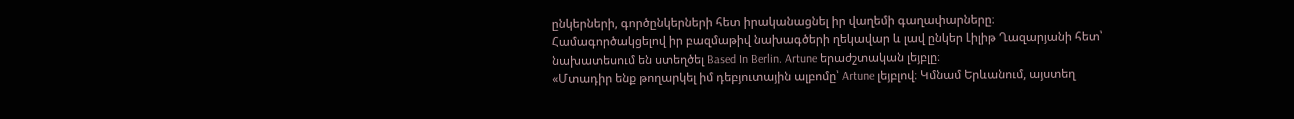ընկերների, գործընկերների հետ իրականացնել իր վաղեմի գաղափարները։
Համագործակցելով իր բազմաթիվ նախագծերի ղեկավար և լավ ընկեր Լիլիթ Ղազարյանի հետ՝ նախատեսում են ստեղծել Based In Berlin. Artune երաժշտական լեյբլը։
«Մտադիր ենք թողարկել իմ դեբյուտային ալբոմը՝ Artune լեյբլով։ Կմնամ Երևանում, այստեղ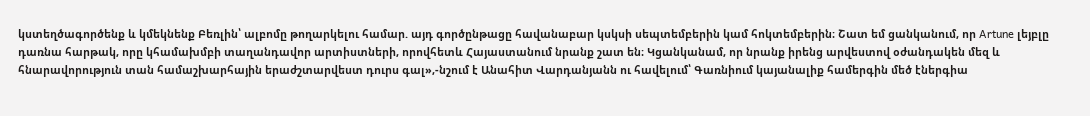կստեղծագործենք և կմեկնենք Բեռլին՝ ալբոմը թողարկելու համար. այդ գործընթացը հավանաբար կսկսի սեպտեմբերին կամ հոկտեմբերին։ Շատ եմ ցանկանում, որ Artune լեյբլը դառնա հարթակ, որը կհամախմբի տաղանդավոր արտիստների, որովհետև Հայաստանում նրանք շատ են։ Կցանկանամ, որ նրանք իրենց արվեստով օժանդակեն մեզ և հնարավորություն տան համաշխարհային երաժշտարվեստ դուրս գալ»,-նշում է Անահիտ Վարդանյանն ու հավելում՝ Գառնիում կայանալիք համերգին մեծ էներգիա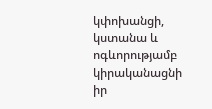կփոխանցի, կստանա և ոգևորությամբ կիրականացնի իր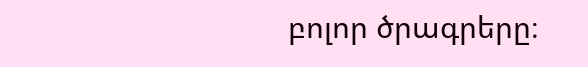բոլոր ծրագրերը։